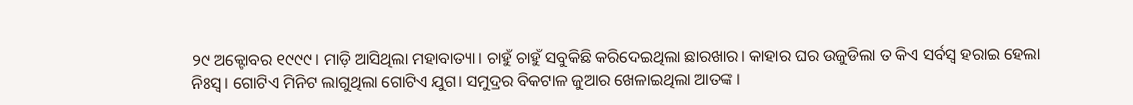୨୯ ଅକ୍ଟୋବର ୧୯୯୯। ମାଡ଼ି ଆସିଥିଲା ମହାବାତ୍ୟା। ଚାହୁଁ ଚାହୁଁ ସବୁକିଛି କରିଦେଇଥିଲା ଛାରଖାର। କାହାର ଘର ଉଜୁଡିଲା ତ କିଏ ସର୍ବସ୍ବ ହରାଇ ହେଲା ନିଃସ୍ବ। ଗୋଟିଏ ମିନିଟ ଲାଗୁଥିଲା ଗୋଟିଏ ଯୁଗ। ସମୁଦ୍ରର ବିକଟାଳ ଜୁଆର ଖେଳାଇଥିଲା ଆତଙ୍କ ।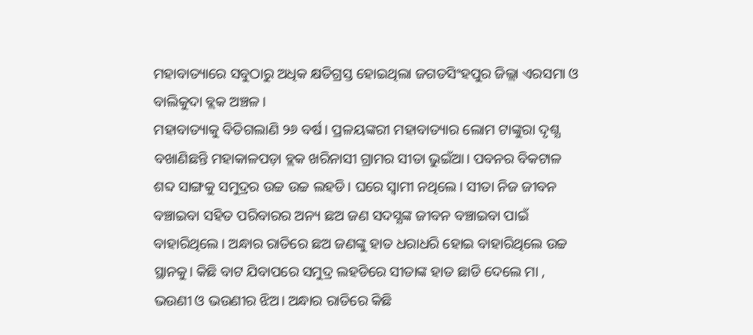ମହାବାତ୍ୟାରେ ସବୁଠାରୁ ଅଧିକ କ୍ଷତିଗ୍ରସ୍ତ ହୋଇଥିଲା ଜଗତସିଂହପୁର ଜିଲ୍ଲା ଏରସମା ଓ ବାଲିକୁଦା ବ୍ଲକ ଅଞ୍ଚଳ।
ମହାବାତ୍ୟାକୁ ବିତିଗଲାଣି ୨୬ ବର୍ଷ। ପ୍ରଳୟଙ୍କରୀ ମହାବାତ୍ୟାର ଲୋମ ଟାଙ୍କୁରା ଦୃଶ୍ଯ ବଖାଣିଛନ୍ତି ମହାକାଳପଡ଼ା ବ୍ଲକ ଖରିନାସୀ ଗ୍ରାମର ସୀତା ଭୁଇଁଆ। ପବନର ବିକଟାଳ ଶବ୍ଦ ସାଙ୍ଗକୁ ସମୁଦ୍ରର ଉଚ୍ଚ ଉଚ୍ଚ ଲହଡି। ଘରେ ସ୍ବାମୀ ନଥିଲେ। ସୀତା ନିଜ ଜୀବନ ବଞ୍ଚାଇବା ସହିତ ପରିବାରର ଅନ୍ୟ ଛଅ ଜଣ ସଦସ୍ଯଙ୍କ ଜୀବନ ବଞ୍ଚାଇବା ପାଇଁ ବାହାରିଥିଲେ। ଅନ୍ଧାର ରାତିରେ ଛଅ ଜଣଙ୍କୁ ହାତ ଧରାଧରି ହୋଇ ବାହାରିଥିଲେ ଉଚ୍ଚ ସ୍ଥାନକୁ। କିଛି ବାଟ ଯିବାପରେ ସମୁଦ୍ର ଲହଡିରେ ସୀତାଙ୍କ ହାତ ଛାଡି ଦେଲେ ମା , ଭଉଣୀ ଓ ଭଉଣୀର ଝିଅ। ଅନ୍ଧାର ରାତିରେ କିଛି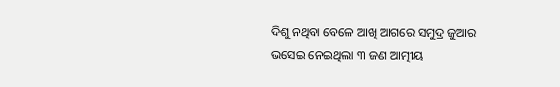ଦିଶୁ ନଥିବା ବେଳେ ଆଖି ଆଗରେ ସମୁଦ୍ର ଜୁଆର ଭସେଇ ନେଇଥିଲା ୩ ଜଣ ଆତ୍ମୀୟ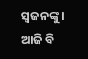ସ୍ବଜନଙ୍କୁ। ଆଜି ବି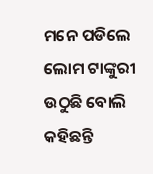ମନେ ପଡିଲେ ଲୋମ ଟାଙ୍କୁରୀ ଉଠୁଛି ବୋଲି କହିଛନ୍ତି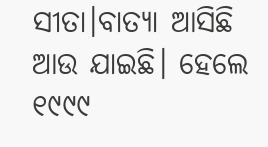ସୀତା।ବାତ୍ୟା ଆସିଛି ଆଉ ଯାଇଛି। ହେଲେ ୧୯୯୯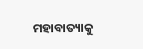ମହାବାତ୍ୟାକୁ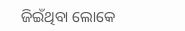ଜିଇଁଥିବା ଲୋକେ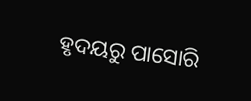ହୃଦୟରୁ ପାସୋରି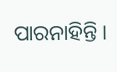ପାରନାହିନ୍ତି।